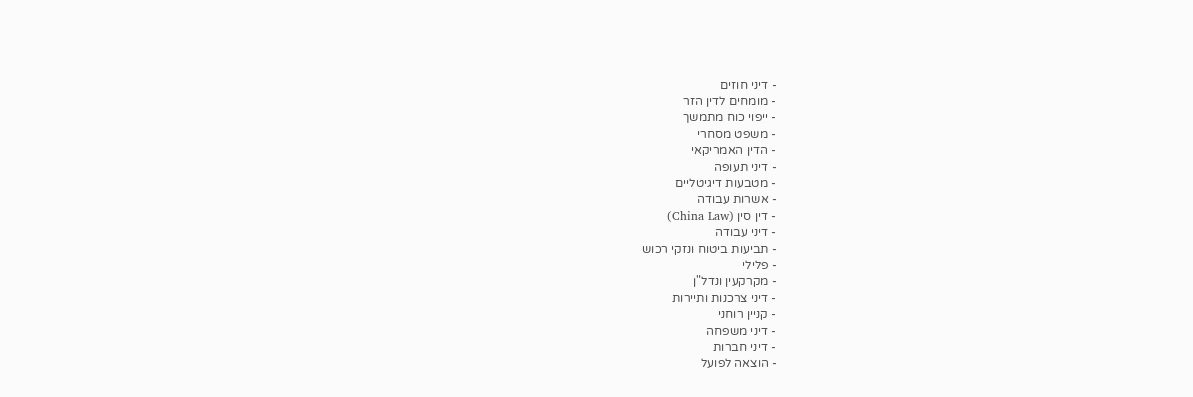- דיני חוזים
- מומחים לדין הזר
- ייפוי כוח מתמשך
- משפט מסחרי
- הדין האמריקאי
- דיני תעופה
- מטבעות דיגיטליים
- אשרות עבודה
- דין סין (China Law)
- דיני עבודה
- תביעות ביטוח ונזקי רכוש
- פלילי
- מקרקעין ונדל"ן
- דיני צרכנות ותיירות
- קניין רוחני
- דיני משפחה
- דיני חברות
- הוצאה לפועל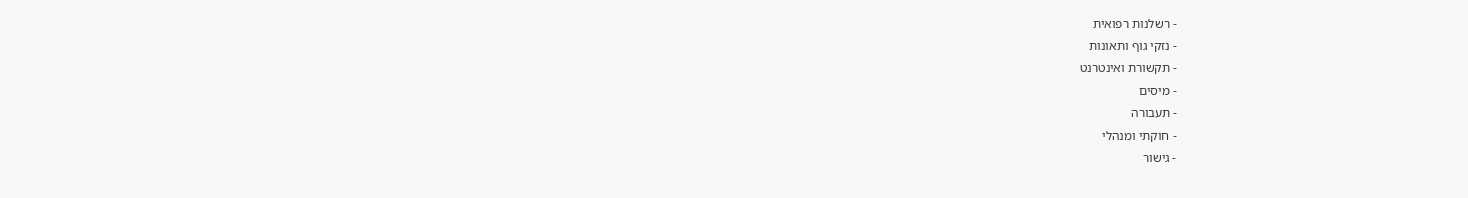- רשלנות רפואית
- נזקי גוף ותאונות
- תקשורת ואינטרנט
- מיסים
- תעבורה
- חוקתי ומנהלי
- גישור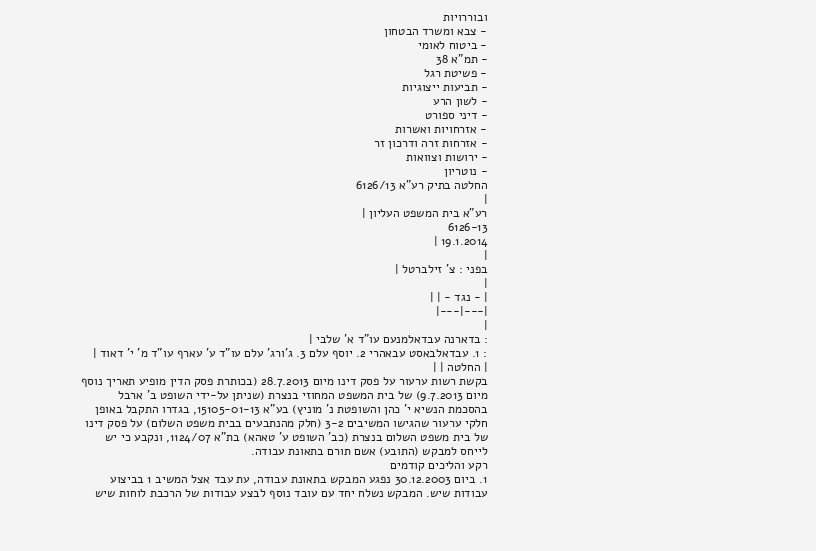ובוררויות
- צבא ומשרד הבטחון
- ביטוח לאומי
- תמ"א 38
- פשיטת רגל
- תביעות ייצוגיות
- לשון הרע
- דיני ספורט
- אזרחויות ואשרות
- אזרחות זרה ודרכון זר
- ירושות וצוואות
- נוטריון
החלטה בתיק רע"א 6126/13
|
רע"א בית המשפט העליון |
6126-13
19.1.2014 |
|
בפני : צ' זילברטל |
|
| - נגד - | |
|---|---|
|
: בדארנה עבדאלמנעם עו"ד א' שלבי |
: 1. עבדאלבאסט עבאהרי 2. יוסף עלם 3. ג'ורג' עלם עו"ד ע' עארף עו"ד מ' י' דאוד |
| החלטה | |
בקשת רשות ערעור על פסק דינו מיום 28.7.2013 (בכותרת פסק הדין מופיע תאריך נוסף מיום 9.7.2013) של בית המשפט המחוזי בנצרת (שניתן על-ידי השופט ב' ארבל בהסכמת הנשיא י' כהן והשופטת נ' מוניץ) בע"א 15105-01-13, בגדרו התקבל באופן חלקי ערעור שהגישו המשיבים 3-2 (חלק מהנתבעים בבית משפט השלום) על פסק דינו של בית משפט השלום בנצרת (כב' השופט ע' טאהא) בת"א 1124/07, ונקבע כי יש לייחס למבקש (התובע) אשם תורם בתאונת עבודה.
רקע והליכים קודמים
1. ביום 30.12.2003 נפגע המבקש בתאונת עבודה, עת עבד אצל המשיב 1 בביצוע עבודות שיש. המבקש נשלח יחד עם עובד נוסף לבצע עבודות של הרכבת לוחות שיש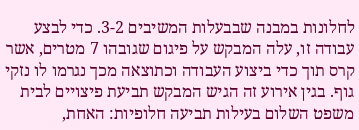לחלונות במבנה שבבעלות המשיבים 3-2. כדי לבצע עבודה זו, עלה המבקש על פיגום שגובהו 7 מטרים, אשר קרס תוך כדי ביצוע העבודה וכתוצאה מכך נגרמו לו נזקי גוף. בגין אירוע זה הגיש המבקש תביעת פיצויים לבית משפט השלום בעילות תביעה חלופיות: האחת,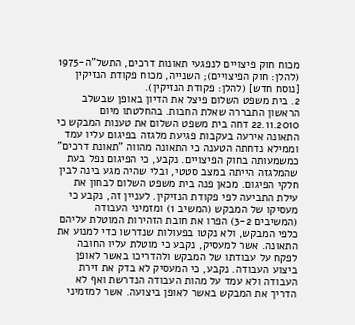מכוח חוק פיצויים לנפגעי תאונות דרכים, התשל"ה-1975 (להלן: חוק הפיצויים); השנייה, מכוח פקודת הנזיקין [נוסח חדש] (להלן: פקודת הנזיקין).
2. בית משפט השלום פיצל את הדיון באופן שבשלב הראשון התבררה שאלת החבות. בהחלטתו מיום 22.11.2010 דחה בית משפט השלום את טענות המבקש כי התאונה אירעה בעקבות פגיעת מלגזה בפיגום עליו עמד וממילא נדחתה הטענה כי התאונה מהווה "תאונת דרכים" כמשמעותה בחוק הפיצויים. נקבע, כי הפיגום נפל בעת שהמלגזה הייתה במצב סטטי, ובלי שהיה מגע בינה לבין חלקי הפיגום. מכאן פנה בית משפט השלום לבחון את עילת התביעה לפי פקודת הנזיקין. לעניין זה, נקבע כי מעסיקו של המבקש (המשיב 1) ומזמיני העבודה (המשיבים 3-2) הפרו את חובת הזהירות המוטלת עליהם כלפי המבקש, ולא נקטו בפעולות שנדרשו כדי למנוע את התאונה. אשר למעסיק, נקבע כי מוטלת עליו החובה לפקח על עבודתו של המבקש ולהדריכו באשר לאופן ביצוע העבודה. נקבע, כי המעסיק לא בדק את זירת העבודה ולא עמד על מהות העבודה הנדרשת ואף לא הדריך את המבקש באשר לאופן ביצועה. אשר למזמיני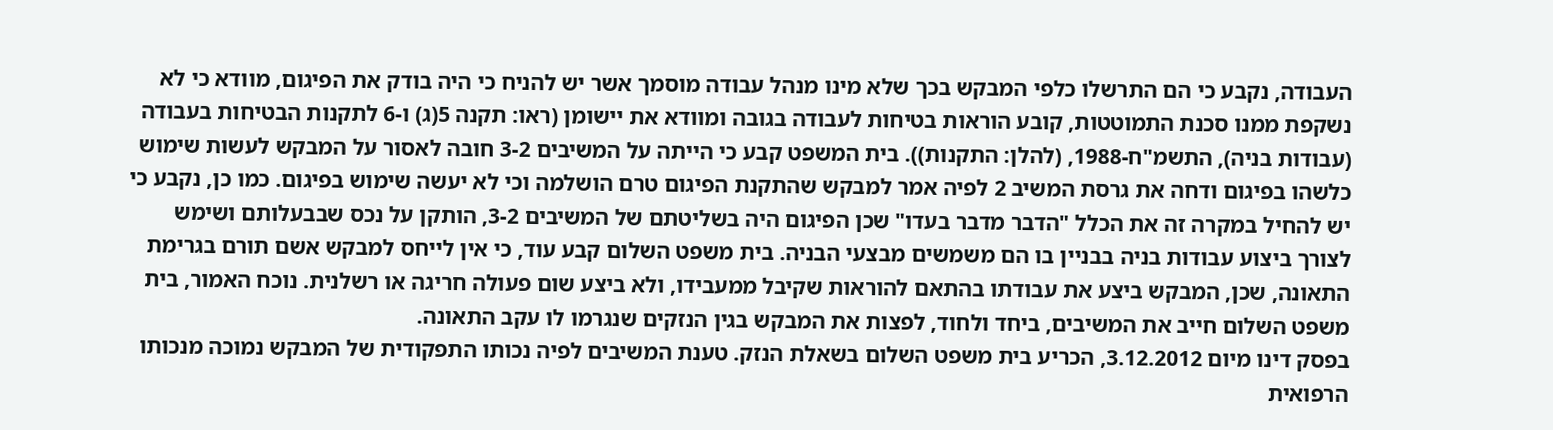העבודה, נקבע כי הם התרשלו כלפי המבקש בכך שלא מינו מנהל עבודה מוסמך אשר יש להניח כי היה בודק את הפיגום, מוודא כי לא נשקפת ממנו סכנת התמוטטות, קובע הוראות בטיחות לעבודה בגובה ומוודא את יישומן (ראו: תקנה 5(ג) ו-6 לתקנות הבטיחות בעבודה (עבודות בניה), התשמ"ח-1988, (להלן: התקנות)). בית המשפט קבע כי הייתה על המשיבים 3-2 חובה לאסור על המבקש לעשות שימוש כלשהו בפיגום ודחה את גרסת המשיב 2 לפיה אמר למבקש שהתקנת הפיגום טרם הושלמה וכי לא יעשה שימוש בפיגום. כמו כן, נקבע כי יש להחיל במקרה זה את הכלל "הדבר מדבר בעדו" שכן הפיגום היה בשליטתם של המשיבים 3-2, הותקן על נכס שבבעלותם ושימש לצורך ביצוע עבודות בניה בבניין בו הם משמשים מבצעי הבניה. בית משפט השלום קבע עוד, כי אין לייחס למבקש אשם תורם בגרימת התאונה, שכן, המבקש ביצע את עבודתו בהתאם להוראות שקיבל ממעבידו, ולא ביצע שום פעולה חריגה או רשלנית. נוכח האמור, בית משפט השלום חייב את המשיבים, ביחד ולחוד, לפצות את המבקש בגין הנזקים שנגרמו לו עקב התאונה.
בפסק דינו מיום 3.12.2012, הכריע בית משפט השלום בשאלת הנזק. טענת המשיבים לפיה נכותו התפקודית של המבקש נמוכה מנכותו הרפואית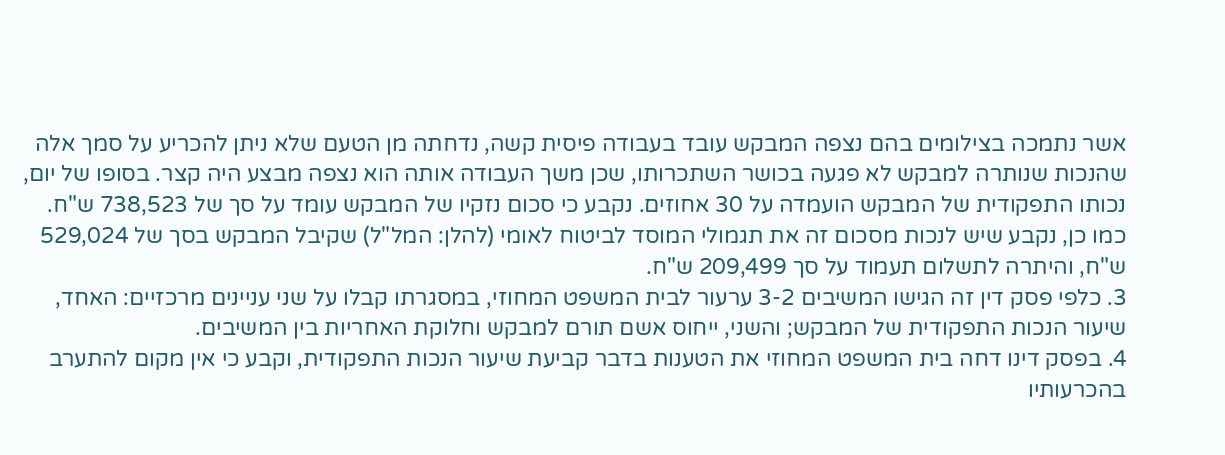אשר נתמכה בצילומים בהם נצפה המבקש עובד בעבודה פיסית קשה, נדחתה מן הטעם שלא ניתן להכריע על סמך אלה שהנכות שנותרה למבקש לא פגעה בכושר השתכרותו, שכן משך העבודה אותה הוא נצפה מבצע היה קצר. בסופו של יום, נכותו התפקודית של המבקש הועמדה על 30 אחוזים. נקבע כי סכום נזקיו של המבקש עומד על סך של 738,523 ש"ח. כמו כן, נקבע שיש לנכות מסכום זה את תגמולי המוסד לביטוח לאומי (להלן: המל"ל) שקיבל המבקש בסך של 529,024 ש"ח, והיתרה לתשלום תעמוד על סך 209,499 ש"ח.
3. כלפי פסק דין זה הגישו המשיבים 3-2 ערעור לבית המשפט המחוזי, במסגרתו קבלו על שני עניינים מרכזיים: האחד, שיעור הנכות התפקודית של המבקש; והשני, ייחוס אשם תורם למבקש וחלוקת האחריות בין המשיבים.
4. בפסק דינו דחה בית המשפט המחוזי את הטענות בדבר קביעת שיעור הנכות התפקודית, וקבע כי אין מקום להתערב בהכרעותיו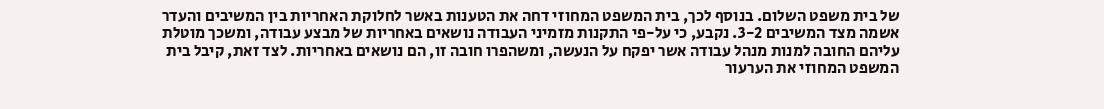של בית משפט השלום. בנוסף לכך, בית המשפט המחוזי דחה את הטענות באשר לחלוקת האחריות בין המשיבים והעדר אשמה מצד המשיבים 3-2. נקבע, כי על-פי התקנות מזמיני העבודה נושאים באחריות של מבצע עבודה, ומשכך מוטלת עליהם החובה למנות מנהל עבודה אשר יפקח על הנעשה, ומשהפרו חובה זו, הם נושאים באחריות. לצד זאת, קיבל בית המשפט המחוזי את הערעור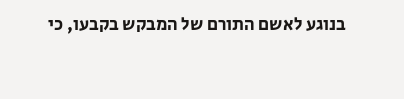בנוגע לאשם התורם של המבקש בקבעו, כי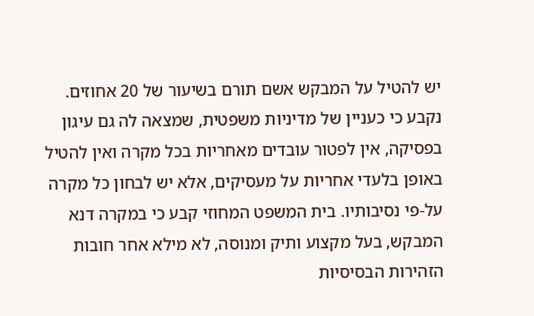יש להטיל על המבקש אשם תורם בשיעור של 20 אחוזים. נקבע כי כעניין של מדיניות משפטית, שמצאה לה גם עיגון בפסיקה, אין לפטור עובדים מאחריות בכל מקרה ואין להטיל באופן בלעדי אחריות על מעסיקים, אלא יש לבחון כל מקרה על-פי נסיבותיו. בית המשפט המחוזי קבע כי במקרה דנא המבקש, בעל מקצוע ותיק ומנוסה, לא מילא אחר חובות הזהירות הבסיסיות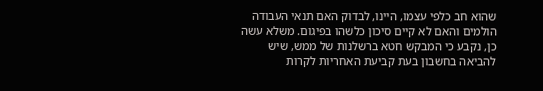שהוא חב כלפי עצמו, היינו, לבדוק האם תנאי העבודה הולמים והאם לא קיים סיכון כלשהו בפיגום. משלא עשה כן, נקבע כי המבקש חטא ברשלנות של ממש, שיש להביאה בחשבון בעת קביעת האחריות לקרות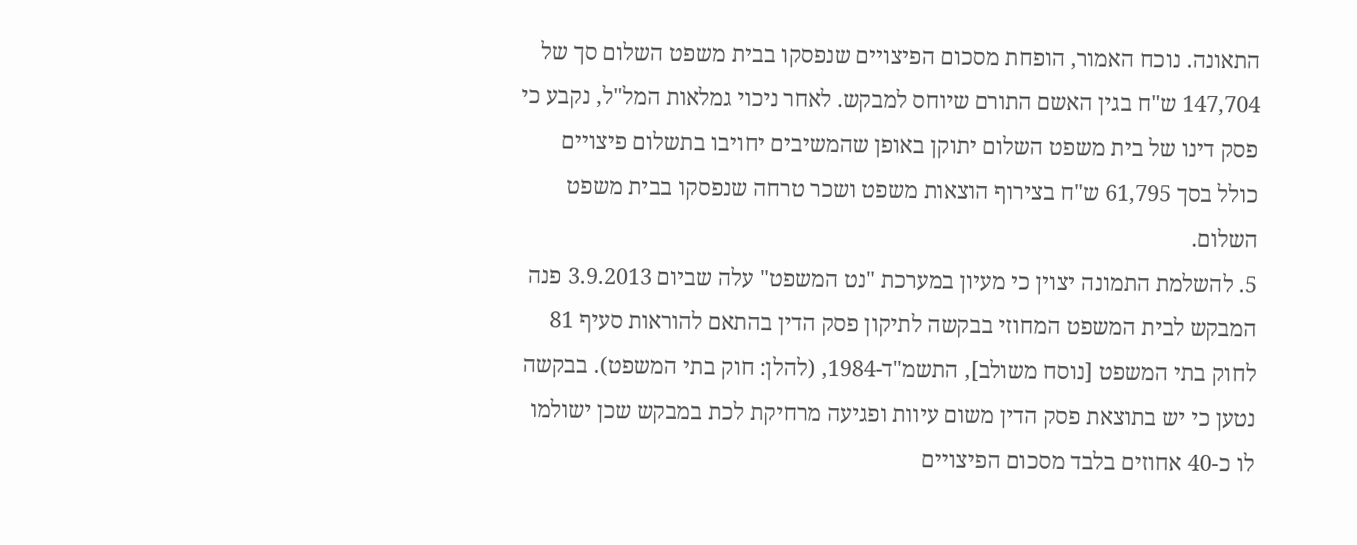התאונה. נוכח האמור, הופחת מסכום הפיצויים שנפסקו בבית משפט השלום סך של 147,704 ש"ח בגין האשם התורם שיוחס למבקש. לאחר ניכוי גמלאות המל"ל, נקבע כי פסק דינו של בית משפט השלום יתוקן באופן שהמשיבים יחויבו בתשלום פיצויים כולל בסך 61,795 ש"ח בצירוף הוצאות משפט ושכר טרחה שנפסקו בבית משפט השלום.
5. להשלמת התמונה יצוין כי מעיון במערכת "נט המשפט" עלה שביום 3.9.2013 פנה המבקש לבית המשפט המחוזי בבקשה לתיקון פסק הדין בהתאם להוראות סעיף 81 לחוק בתי המשפט [נוסח משולב], התשמ"ד-1984, (להלן: חוק בתי המשפט). בבקשה נטען כי יש בתוצאת פסק הדין משום עיוות ופגיעה מרחיקת לכת במבקש שכן ישולמו לו כ-40 אחוזים בלבד מסכום הפיצויים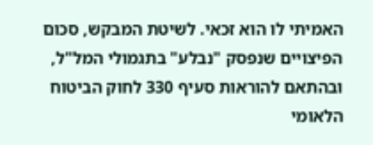האמיתי לו הוא זכאי. לשיטת המבקש, סכום הפיצויים שנפסק "נבלע" בתגמולי המל"ל, ובהתאם להוראות סעיף 330 לחוק הביטוח הלאומי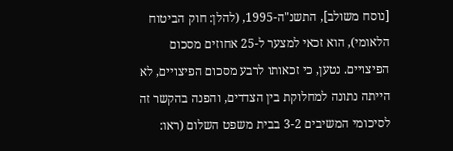[נוסח משולב], התשנ"ה-1995, (להלן: חוק הביטוח הלאומי), הוא זכאי למצער ל-25 אחוזים מסכום הפיצויים. נטען, כי זכאותו לרבע מסכום הפיצויים, לא הייתה נתונה למחלוקת בין הצדדים, והפנה בהקשר זה לסיכומי המשיבים 3-2 בבית משפט השלום (ראו: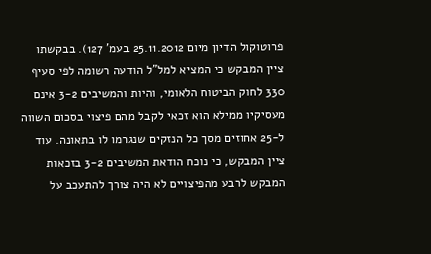פרוטוקול הדיון מיום 25.11.2012 בעמ' 127). בבקשתו ציין המבקש כי המציא למל"ל הודעה רשומה לפי סעיף 330 לחוק הביטוח הלאומי, והיות והמשיבים 3-2 אינם מעסיקיו ממילא הוא זכאי לקבל מהם פיצוי בסכום השווה ל-25 אחוזים מסך כל הנזקים שנגרמו לו בתאונה. עוד ציין המבקש, כי נוכח הודאת המשיבים 3-2 בזכאות המבקש לרבע מהפיצויים לא היה צורך להתעכב על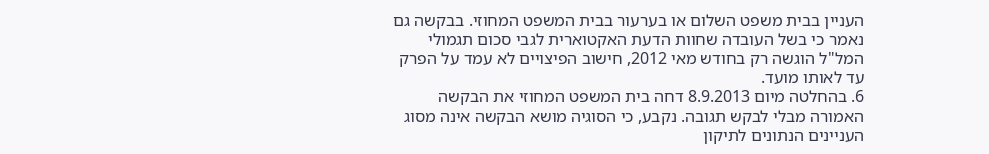העניין בבית משפט השלום או בערעור בבית המשפט המחוזי. בבקשה גם נאמר כי בשל העובדה שחוות הדעת האקטוארית לגבי סכום תגמולי המל"ל הוגשה רק בחודש מאי 2012, חישוב הפיצויים לא עמד על הפרק עד לאותו מועד.
6. בהחלטה מיום 8.9.2013 דחה בית המשפט המחוזי את הבקשה האמורה מבלי לבקש תגובה. נקבע, כי הסוגיה מושא הבקשה אינה מסוג העניינים הנתונים לתיקון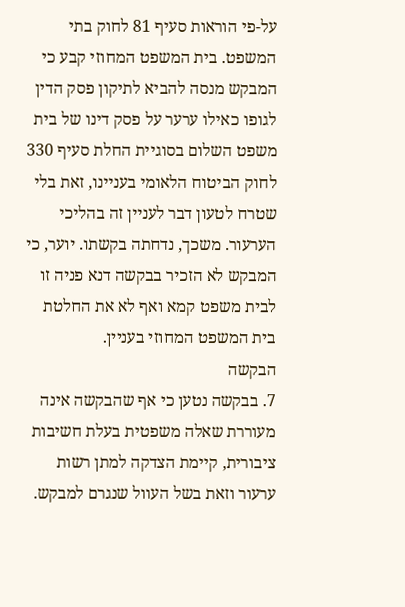על-פי הוראות סעיף 81 לחוק בתי המשפט. בית המשפט המחוזי קבע כי המבקש מנסה להביא לתיקון פסק הדין לגופו כאילו ערער על פסק דינו של בית משפט השלום בסוגיית החלת סעיף 330 לחוק הביטוח הלאומי בעניינו, זאת בלי שטרח לטעון דבר לעניין זה בהליכי הערעור. משכך, נדחתה בקשתו. יוער, כי המבקש לא הזכיר בבקשה דנא פניה זו לבית משפט קמא ואף לא את החלטת בית המשפט המחוזי בעניין.
הבקשה
7. בבקשה נטען כי אף שהבקשה אינה מעוררת שאלה משפטית בעלת חשיבות ציבורית, קיימת הצדקה למתן רשות ערעור וזאת בשל העוול שנגרם למבקש.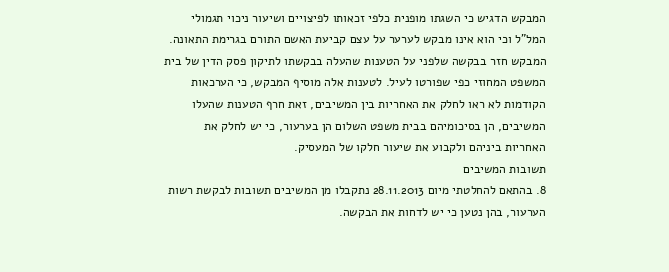המבקש הדגיש כי השגתו מופנית כלפי זכאותו לפיצויים ושיעור ניכוי תגמולי המל"ל וכי הוא אינו מבקש לערער על עצם קביעת האשם התורם בגרימת התאונה. המבקש חזר בבקשה שלפני על הטענות שהעלה בבקשתו לתיקון פסק הדין של בית המשפט המחוזי כפי שפורטו לעיל. לטענות אלה מוסיף המבקש, כי הערכאות הקודמות לא ראו לחלק את האחריות בין המשיבים, זאת חרף הטענות שהעלו המשיבים, הן בסיכומיהם בבית משפט השלום הן בערעור, כי יש לחלק את האחריות ביניהם ולקבוע את שיעור חלקו של המעסיק.
תשובות המשיבים
8. בהתאם להחלטתי מיום 28.11.2013 נתקבלו מן המשיבים תשובות לבקשת רשות הערעור, בהן נטען כי יש לדחות את הבקשה.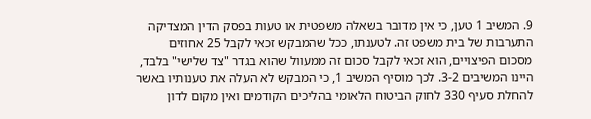9. המשיב 1 טען, כי אין מדובר בשאלה משפטית או טעות בפסק הדין המצדיקה התערבות של בית משפט זה. לטענתו, ככל שהמבקש זכאי לקבל 25 אחוזים מסכום הפיצויים, הוא זכאי לקבל סכום זה ממעוול שהוא בגדר "צד שלישי" בלבד, היינו המשיבים 3-2. לכך מוסיף המשיב 1, כי המבקש לא העלה את טענותיו באשר להחלת סעיף 330 לחוק הביטוח הלאומי בהליכים הקודמים ואין מקום לדון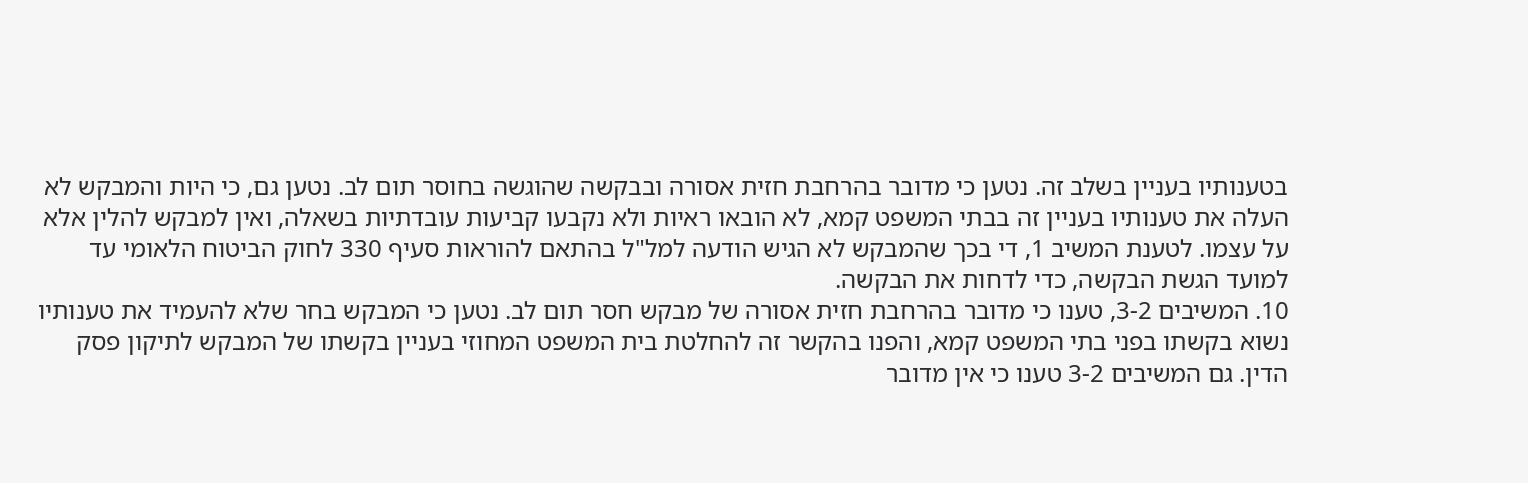בטענותיו בעניין בשלב זה. נטען כי מדובר בהרחבת חזית אסורה ובבקשה שהוגשה בחוסר תום לב. נטען גם, כי היות והמבקש לא העלה את טענותיו בעניין זה בבתי המשפט קמא, לא הובאו ראיות ולא נקבעו קביעות עובדתיות בשאלה, ואין למבקש להלין אלא על עצמו. לטענת המשיב 1, די בכך שהמבקש לא הגיש הודעה למל"ל בהתאם להוראות סעיף 330 לחוק הביטוח הלאומי עד למועד הגשת הבקשה, כדי לדחות את הבקשה.
10. המשיבים 3-2, טענו כי מדובר בהרחבת חזית אסורה של מבקש חסר תום לב. נטען כי המבקש בחר שלא להעמיד את טענותיו נשוא בקשתו בפני בתי המשפט קמא, והפנו בהקשר זה להחלטת בית המשפט המחוזי בעניין בקשתו של המבקש לתיקון פסק הדין. גם המשיבים 3-2 טענו כי אין מדובר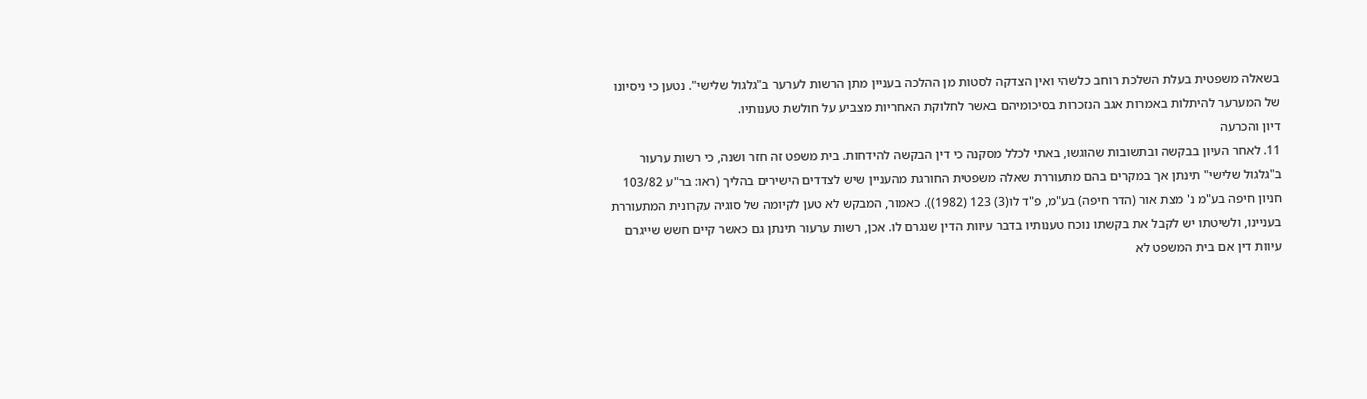בשאלה משפטית בעלת השלכת רוחב כלשהי ואין הצדקה לסטות מן ההלכה בעניין מתן הרשות לערער ב"גלגול שלישי". נטען כי ניסיונו של המערער להיתלות באמרות אגב הנזכרות בסיכומיהם באשר לחלוקת האחריות מצביע על חולשת טענותיו.
דיון והכרעה
11. לאחר העיון בבקשה ובתשובות שהוגשו, באתי לכלל מסקנה כי דין הבקשה להידחות. בית משפט זה חזר ושנה, כי רשות ערעור ב"גלגול שלישי" תינתן אך במקרים בהם מתעוררת שאלה משפטית החורגת מהעניין שיש לצדדים הישירים בהליך (ראו: בר"ע 103/82 חניון חיפה בע"מ נ' מצת אור (הדר חיפה) בע"מ, פ"ד לו(3) 123 (1982)). כאמור, המבקש לא טען לקיומה של סוגיה עקרונית המתעוררת בעניינו, ולשיטתו יש לקבל את בקשתו נוכח טענותיו בדבר עיוות הדין שנגרם לו. אכן, רשות ערעור תינתן גם כאשר קיים חשש שייגרם עיוות דין אם בית המשפט לא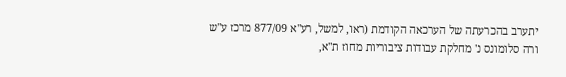יתערב בהכרעתה של הערכאה הקודמת (ראו, למשל, רע"א 877/09 מרכז ע"ש ורה סלומונס נ' מחלקת עבודות ציבוריות מחוז ת"א,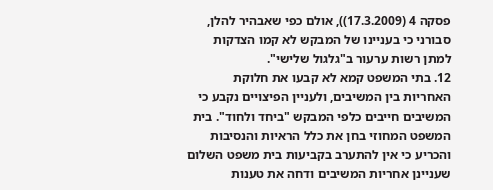פסקה 4 (17.3.2009)), אולם כפי שאבהיר להלן, סבורני כי בעניינו של המבקש לא קמו הצדקות למתן רשות ערעור ב"גלגול שלישי".
12. בתי המשפט קמא לא קבעו את חלוקת האחריות בין המשיבים, ולעניין הפיצויים נקבע כי המשיבים חייבים כלפי המבקש "ביחד ולחוד". בית המשפט המחוזי בחן את כלל הראיות והנסיבות והכריע כי אין להתערב בקביעות בית משפט השלום שעניינן אחריות המשיבים ודחה את טענות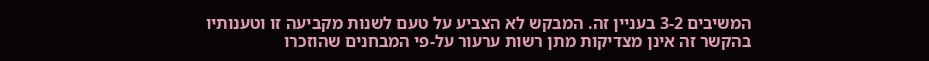המשיבים 3-2 בעניין זה. המבקש לא הצביע על טעם לשנות מקביעה זו וטענותיו בהקשר זה אינן מצדיקות מתן רשות ערעור על-פי המבחנים שהוזכרו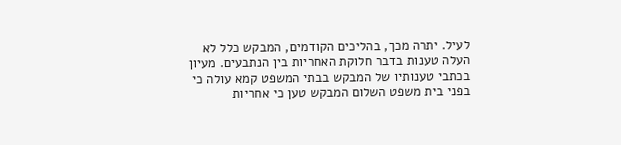לעיל. יתרה מכך, בהליכים הקודמים, המבקש כלל לא העלה טענות בדבר חלוקת האחריות בין הנתבעים. מעיון בכתבי טענותיו של המבקש בבתי המשפט קמא עולה כי בפני בית משפט השלום המבקש טען כי אחריות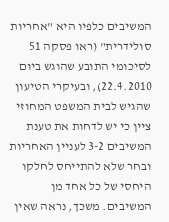המשיבים כלפיו היא "אחריות סולידרית" (ראו פסקה 51 לסיכומי התובע שהוגש ביום 22.4.2010), ובעיקרי הטיעון שהגיש לבית המשפט המחוזי ציין כי יש לדחות את טענת המשיבים 3-2 לעניין האחריות ובחר שלא להתייחס לחלקו היחסי של כל אחד מן המשיבים. משכך, נראה שאין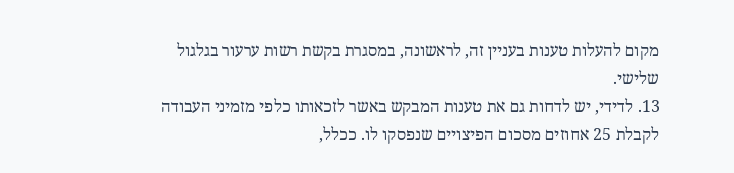מקום להעלות טענות בעניין זה, לראשונה, במסגרת בקשת רשות ערעור בגלגול שלישי.
13. לדידי, יש לדחות גם את טענות המבקש באשר לזכאותו כלפי מזמיני העבודה לקבלת 25 אחוזים מסכום הפיצויים שנפסקו לו. ככלל,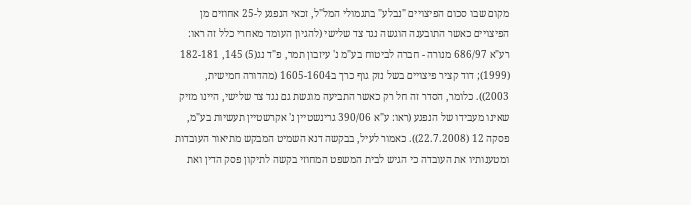מקום שבו סכום הפיצויים "נבלע" בתגמולי המל"ל, זכאי הנפגע ל-25 אחוזים מן הפיצויים כאשר התובענה הוגשה נגד צד שלישי (להגיון העומד מאחרי כלל זה ראו: רע"א 686/97 מנורה - חברה לביטוח בע"מ נ' עיזבון תמר, פ"ד נג(5) 145, 182-181 (1999); דוד קציר פיצויים בשל נזק גוף כרך ב1605-1604 (מהדורה חמישית, 2003)). כלומר, הסדר זה חל רק כאשר התביעה מוגשת גם נגד צד שלישי, היינו מזיק שאינו מעבידו של הנפגע (ראו: ע"א 390/06 גרינשטיין נ' אקרשטיין תעשיות בע"מ, פסקה 12 (22.7.2008)). כאמור לעיל, בבקשה דנא השמיט המבקש מתיאור העובדות ומטענותיו את העובדה כי הגיש לבית המשפט המחוזי בקשה לתיקון פסק הדין ואת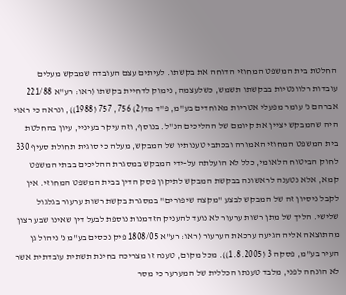החלטת בית המשפט המחוזי הדוחה את בקשתו. לעיתים עצם העובדה שמבקש מעלים עובדות רלוונטיות בבקשתו תשמש, כשלעצמה, נימוק לדחיית בקשתו (ראו: רע"א 221/88 אברהם נ' עומר מפעלי אטריות מאוחדים בע"מ, פ"ד מד(2) 756, 757 (1988)), ונראה כי ראוי היה שהמבקש יציין את קיומם של ההליכים הנ"ל. בנוסף, וזה עיקר בעיניי, עיון בהחלטת בית המשפט המחוזי האמורה ובכתבי טענותיו של המבקש, מעלה כי סוגית תחולת סעיף 330 לחוק הביטוח הלאומי, כלל לא הועלתה על-ידי המבקש במסגרת ההליכים בבתי המשפט קמא, אלא נטענה לראשונה בבקשת המבקש לתיקון פסק הדין בבית המשפט המחוזי. אין לקבל ניסיון זה של המבקש לבצע "מקצה שיפורים" במסגרת בקשת רשות ערעור בגלגול שלישי. הליך של מתן רשות ערעור לא נועד להעניק הזדמנות נוספת לבעל דין שאינו שבע רצון מהתוצאה אליה הגיעה ערכאת הערעור (ראו: רע"א 1808/05 פיק נכסים בע"מ נ' ניהול גן העיר בע"מ, פסקה 3 (1.8.2005)). מכל מקום, טענה זו מצריכה בחינת תשתית עובדתית אשר לא הונחה לפני, מלבד טענתו הכללית של המערער כי מסר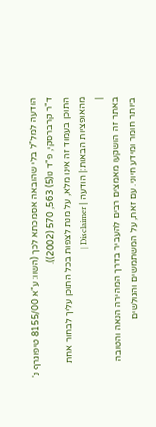הודעה למל"ל בלי שהובאה אסמכתא לכך (השוו: ע"א 8155/00 טיפוגרף נ' ד"ר קרברסקי, פ"ד נו(5) 563, 570 (2002)).
התוכן בעמוד זה אינו מלא, על מנת לצפות בכל התוכן עליך לבחור אחת מהאופציות הבאות:| הודעה | Disclaimer |
|
באתר זה הושקעו מאמצים רבים להעביר בדרך המהירה הנאה והטובה ביותר חומר ומידע חיוני. עם זאת, על המשתמשים והגולשים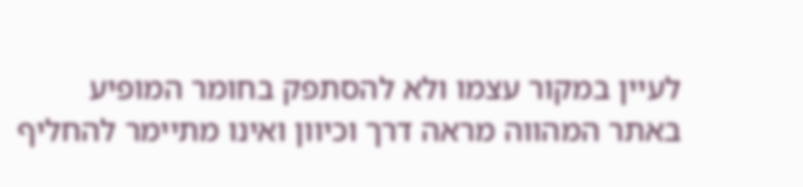לעיין במקור עצמו ולא להסתפק בחומר המופיע באתר המהווה מראה דרך וכיוון ואינו מתיימר להחליף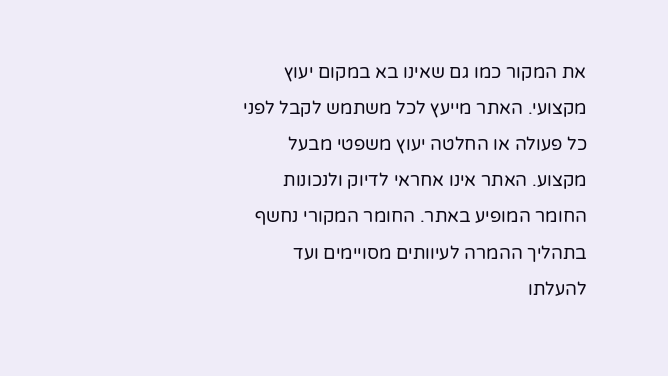את המקור כמו גם שאינו בא במקום יעוץ מקצועי. האתר מייעץ לכל משתמש לקבל לפני כל פעולה או החלטה יעוץ משפטי מבעל מקצוע. האתר אינו אחראי לדיוק ולנכונות החומר המופיע באתר. החומר המקורי נחשף בתהליך ההמרה לעיוותים מסויימים ועד להעלתו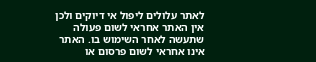לאתר עלולים ליפול אי דיוקים ולכן אין האתר אחראי לשום פעולה שתעשה לאחר השימוש בו. האתר אינו אחראי לשום פרסום או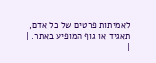לאמיתות פרטים של כל אדם, תאגיד או גוף המופיע באתר. |
|